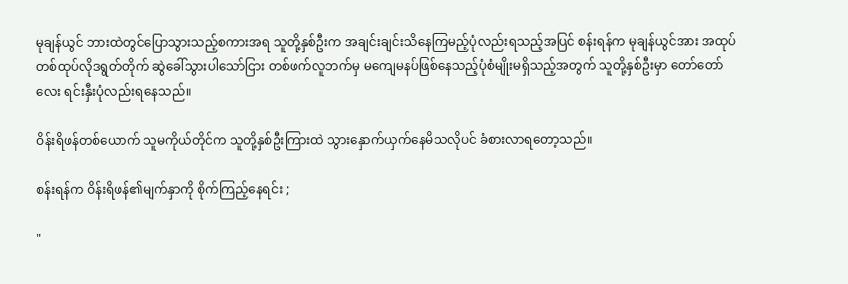မုချန်ယွင် ဘားထဲတွင်ပြောသွားသည့်စကားအရ သူတို့နှစ်ဦးက အချင်းချင်းသိနေကြမည့်ပုံလည်းရသည့်အပြင် စန်းရန်က မုချန်ယွင်အား အထုပ်တစ်ထုပ်လိုဒရွတ်တိုက် ဆွဲခေါ်သွားပါသော်ငြား တစ်ဖက်လူဘက်မှ မကျေမနပ်ဖြစ်နေသည့်ပုံစံမျိုးမရှိသည့်အတွက် သူတို့နှစ်ဦးမှာ တော်တော်လေး ရင်းနှီးပုံလည်းရနေသည်။

ဝိန်းရိဖန်တစ်ယောက် သူမကိုယ်တိုင်က သူတို့နှစ်ဦးကြားထဲ သွားနှောက်ယှက်နေမိသလိုပင် ခံစားလာရတော့သည်။

စန်းရန်က ဝိန်းရိဖန်၏မျက်နှာကို စိုက်ကြည့်နေရင်း ;

"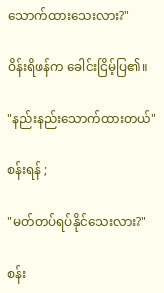သောက်ထားသေးလား?"

ဝိန်းရိဖန်က ခေါင်းငြိမ့်ပြ၏။

"နည်းနည်းသောက်ထားတယ်"

စန်းရန် ;

"မတ်တပ်ရပ်နိုင်သေးလား?"

စန်း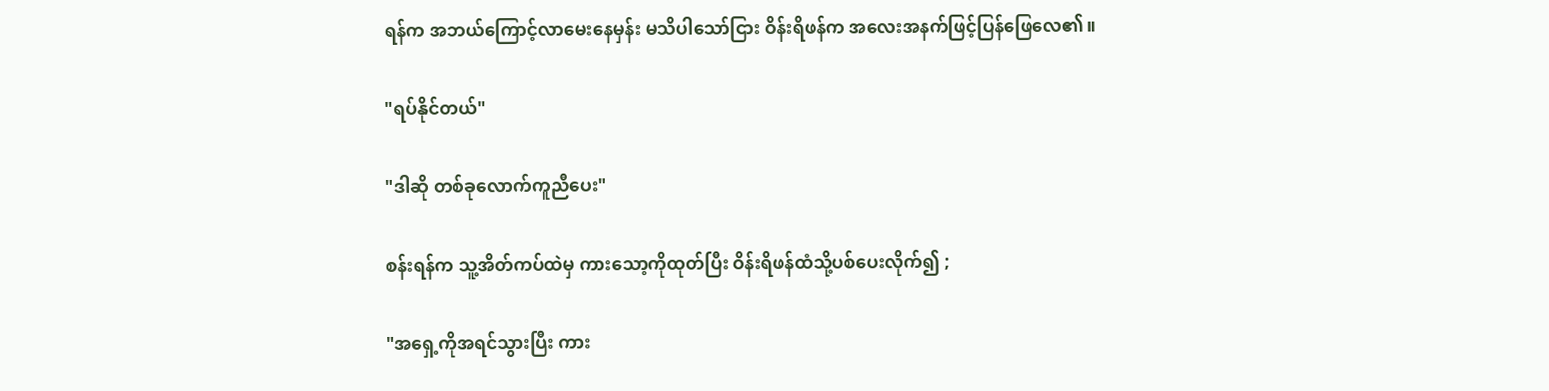ရန်က အဘယ်ကြောင့်လာမေးနေမှန်း မသိပါသော်ငြား ဝိန်းရိဖန်က အလေးအနက်ဖြင့်ပြန်ဖြေလေ၏။

"ရပ်နိုင်တယ်"

"ဒါဆို တစ်ခုလောက်ကူညီပေး"

စန်းရန်က သူ့အိတ်ကပ်ထဲမှ ကားသော့ကိုထုတ်ပြီး ဝိန်းရိဖန်ထံသို့ပစ်ပေးလိုက်၍ ;

"အရှေ့ကိုအရင်သွားပြီး ကား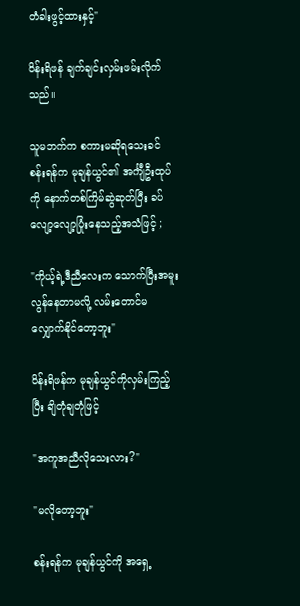တံခါးဖွင့်ထားနှင့်"

ဝိန်းရိဖန် ချက်ချင်းလှမ်းဖမ်းလိုက်သည်။

သူမဘက်က စကားမဆိုရသေးခင် စန်းရန်က မုချန်ယွင်၏ အင်္ကျီဦးထုပ်ကို နောက်တစ်ကြိမ်ဆွဲဆုတ်ပြီး ခပ်လျော့လျော့ပြုံးနေသည့်အသံဖြင့် ;

"ကိုယ့်ရဲ့ဒီညီလေးက သောက်ပြီးအမူးလွန်နေတာမလို့ လမ်းတောင်မလျှောက်နိုင်တော့ဘူး"

ဝိန်းရိဖန်က မုချန်ယွင်ကိုလှမ်းကြည့်ပြီး ချိတုံချတုံဖြင့်

"အကူအညီလိုသေးလား?"

"မလိုတော့ဘူး"

စန်းရန်က မုချန်ယွင်ကို အရှေ့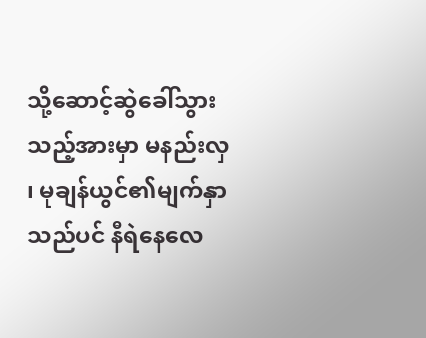သို့ဆောင့်ဆွဲခေါ်သွားသည့်အားမှာ မနည်းလှ ၊ မုချန်ယွင်၏မျက်နှာသည်ပင် နီရဲနေလေ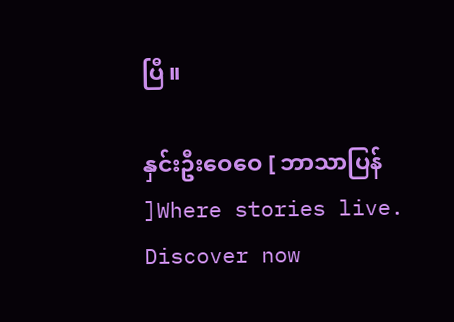ပြီ။

နှင်းဦးဝေဝေ [ ဘာသာပြန် ]Where stories live. Discover now